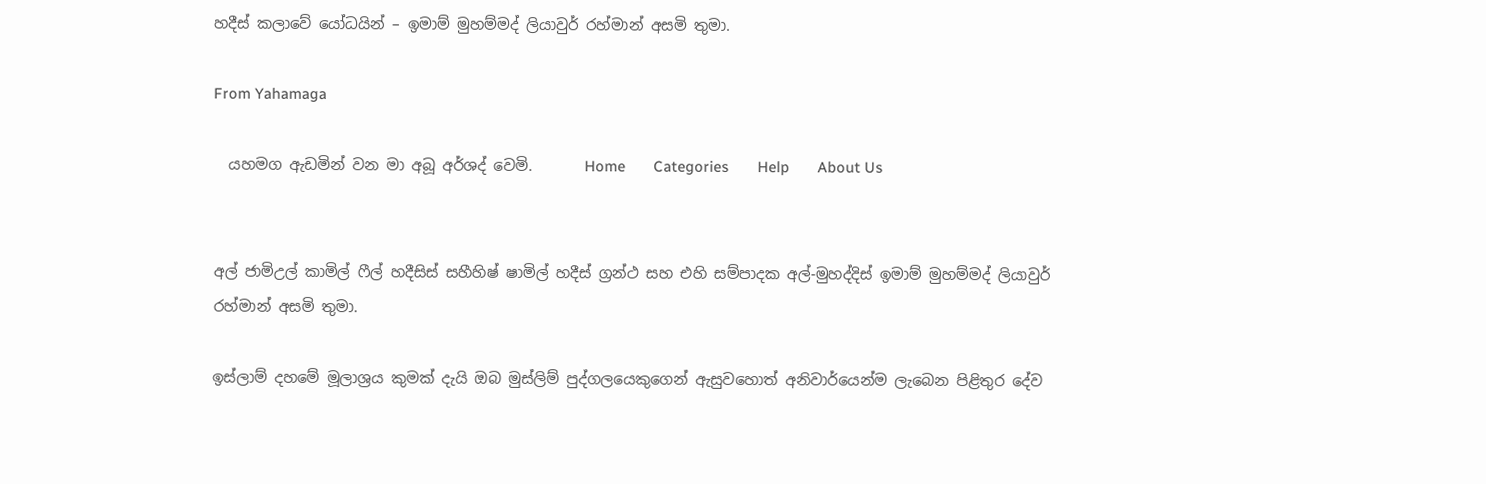හදීස් කලාවේ යෝධයින් – ඉමාම් මුහම්මද් ලියාවුර් රහ්මාන් අසමි තුමා.

From Yahamaga

  යහමග ඇඩමින් වන මා අබූ අර්ශද් වෙමි.       Home       Categories       Help       About Us


අල් ජාමිඋල් කාමිල් ෆීල් හදීසිස් සහීහිෂ් ෂාමිල් හදීස් ග්‍රන්ථ සහ එහි සම්පාදක අල්-මුහද්දිස් ඉමාම් මුහම්මද් ලියාවුර් රහ්මාන් අසමි තුමා.

ඉස්ලාම් දහමේ මූලාශ්‍රය කුමක් දැයි ඔබ මුස්ලිම් පුද්ගලයෙකුගෙන් ඇසුවහොත් අනිවාර්යෙන්ම ලැබෙන පිළිතුර දේව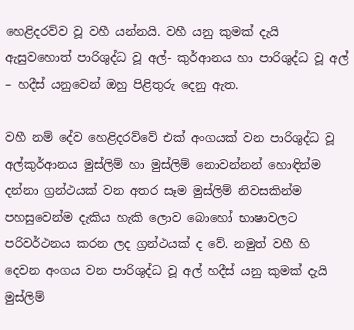හෙළිදරව්ව වූ වහී යන්නයි. වහී යනු කුමක් දැයි ඇසුවහොත් පාරිශුද්ධ වූ අල්- කුර්ආනය හා පාරිශුද්ධ වූ අල් – හදීස් යනුවෙන් ඔහු පිළිතුරු දෙනු ඇත.

වහී නම් දේව හෙළිදරව්වේ එක් අංගයක් වන පාරිශුද්ධ වූ අල්කුර්ආනය මුස්ලිම් හා මුස්ලිම් නොවන්නන් හොඳින්ම දන්නා ග්‍රන්ථයක් වන අතර සෑම මුස්ලිම් නිවසකින්ම පහසුවෙන්ම දැකිය හැකි ලොව බොහෝ භාෂාවලට පරිවර්ථනය කරන ලද ග්‍රන්ථයක් ද වේ. නමුත් වහී හි දෙවන අංගය වන පාරිශුද්ධ වූ අල් හදීස් යනු කුමක් දැයි මුස්ලිම්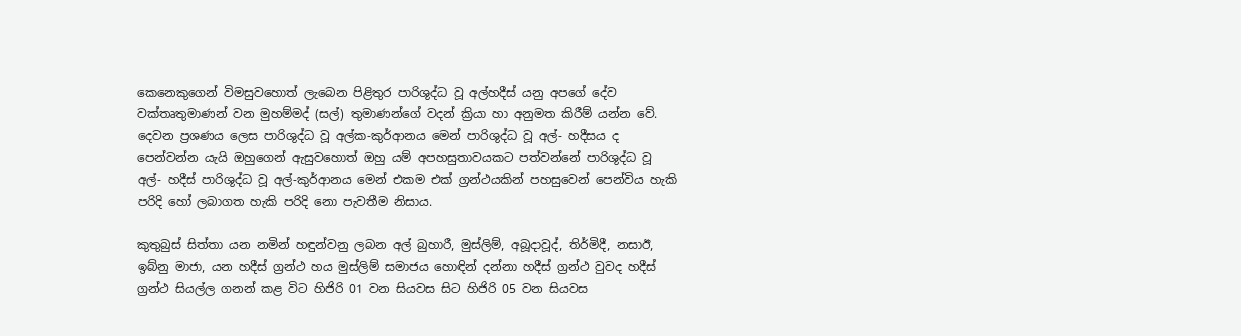කෙනෙකුගෙන් විමසුවහොත් ලැබෙන පිළිතුර පාරිශුද්ධ වූ අල්හදීස් යනු අපගේ දේව වක්තෘතුමාණන් වන මුහම්මද් (සල්) තුමාණන්ගේ වදන් ක්‍රියා හා අනුමත කිරීම් යන්න වේ. දෙවන ප්‍රශණය ලෙස පාරිශුද්ධ වූ අල්ක-කුර්ආනය මෙන් පාරිශුද්ධ වූ අල්- හදීසය ද පෙන්වන්න යැයි ඔහුගෙන් ඇසුවහොත් ඔහු යම් අපහසුතාවයකට පත්වන්නේ පාරිශුද්ධ වූ අල්- හදීස් පාරිශුද්ධ වූ අල්-කුර්ආනය මෙන් එකම එක් ග්‍රන්ථයකින් පහසුවෙන් පෙන්විය හැකි පරිදි හෝ ලබාගත හැකි පරිදි නො පැවතීම නිසාය.

කුතුබුස් සිත්තා යන නමින් හඳුන්වනු ලබන අල් බුහාරී, මුස්ලිම්, අබූදාවූද්, තිර්මිදී, නසාඊ, ඉබ්නු මාජා, යන හදීස් ග්‍රන්ථ හය මුස්ලිම් සමාජය හොඳින් දන්නා හදීස් ග්‍රන්ථ වුවද හදීස් ග්‍රන්ථ සියල්ල ගනන් කළ විට හිජිරි 01 වන සියවස සිට හිජිරි 05 වන සියවස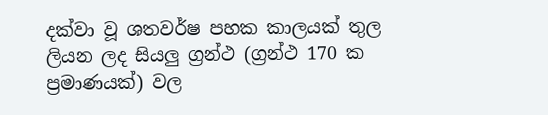දක්වා වූ ශතවර්ෂ පහක කාලයක් තුල ලියන ලද සියලු ග්‍රන්ථ (ග්‍රන්ථ 170 ක ප්‍රමාණයක්) වල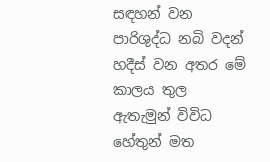සඳහන් වන පාරිශුද්ධ නබි වදන් හදීස් වන අතර මේ කාලය තුල ඇතැමුන් විවිධ හේතුන් මත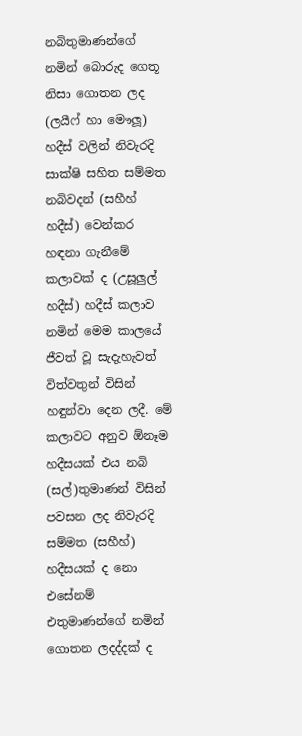නබිතුමාණන්ගේ නමින් බොරුද ගෙතූ නිසා ගොතන ලද (ලයීෆ් හා මෞලූ) හදීස් වලින් නිවැරදි සාක්ෂි සහිත සම්මත නබිවදන් (සහීහ් හදීස්) වෙන්කර හඳනා ගැනීමේ කලාවක් ද (උසූලුල් හදීස්) හදීස් කලාව නමින් මෙම කාලයේ ජීවත් වූ සැදැහැවත් විත්වතුන් විසින් හඳුන්වා දෙන ලදී. මේ කලාවට අනුව ඕනෑම හදීසයක් එය නබි (සල්)තුමාණන් විසින් පවසන ලද නිවැරදි සම්මත (සහීහ්) හදීසයක් ද නො එසේනම් එතුමාණන්ගේ නමින් ගොතන ලදද්දක් ද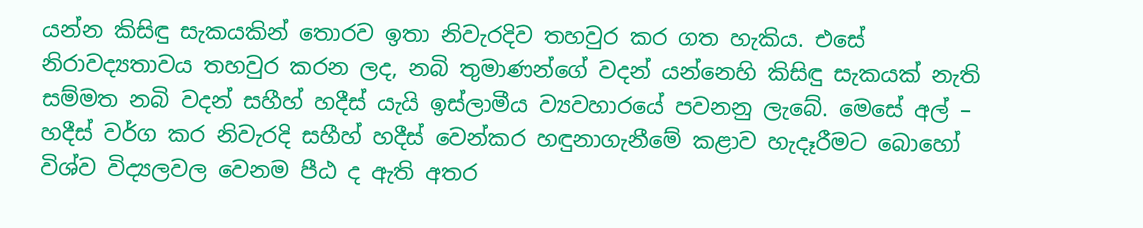යන්න කිසිඳු සැකයකින් තොරව ඉතා නිවැරදිව තහවුර කර ගත හැකිය. එසේ නිරාවද්‍යතාවය තහවුර කරන ලද, නබි තුමාණන්ගේ වදන් යන්නෙහි කිසිඳු සැකයක් නැති සම්මත නබි වදන් සහීහ් හදීස් යැයි ඉස්ලාමීය ව්‍යවහාරයේ පවනනු ලැබේ. මෙසේ අල් – හදීස් වර්ග කර නිවැරදි සහීහ් හදීස් වෙන්කර හඳුනාගැනීමේ කළාව හැදෑරීමට බොහෝ විශ්ව විද්‍යලවල වෙනම පීඨ ද ඇති අතර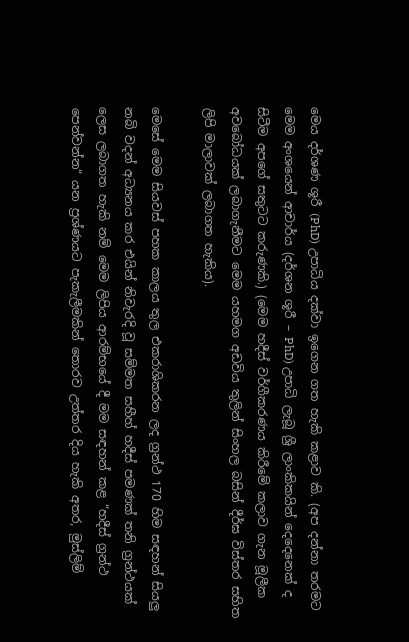මෙය දර්ශණ ශූරී (PhD) උපාධිය දක්වා ඉගෙන ගත හැකි කළාව කි. (අප දන්නා තරමට මෙම අංශයෙන් ආචාර්ය (දර්ශන ශූරී – PhD) උපාධි ලැබූ ශ්‍රී ලාංකිකයින් දෙදෙනෙක් ද සිටීම අපගේ සතුටට කරුණකි.) (මෙම හදීස් වර්ගීකරණය කිරීමේ කලාව ගැන මූලීක අවබෝධයක් ලබාගැනීමට මෙම යහමග අඩවිය තුලින් සිංහල බසින් දීර්ඝ විස්තර සහිත ලිපි මාලාවක් ලබාගත හැකිය).

මෙසේ මෙම සියවස් පහක කාලය තුල එකරාශිකරන ලද ග්‍රන්ථ 170 හිම සඳහන් සියලු නබි වදන් අධ්‍යනය කර එයින් නිවැරදි වූ සම්මත සහීහ් හදීස් පමණක් තනි ග්‍රන්ථයක් ලෙස ලබාගත හැකි නම් මෙම ලිපිය ආරම්භයේ දී මම සඳහන් කළ “හදීස් ග්‍රන්ථ පෙන්වන්න“ යන ප්‍රශ්ණයට පැකැලීමකින් තොරව උත්තර දිය හැකි අතර, මුස්ලිම්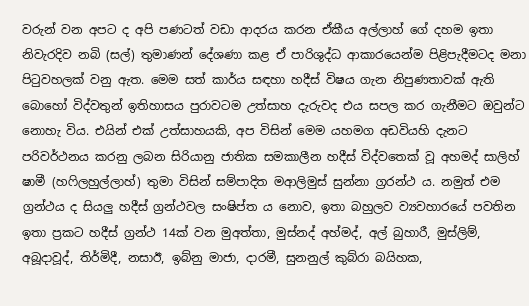වරුන් වන අපට ද අපි පණටත් වඩා ආදරය කරන ඒකීය අල්ලාහ් ගේ දහම ඉතා නිවැරදිව නබි (සල්) තුමාණන් දේශණා කළ ඒ පාරිශුද්ධ ආකාරයෙන්ම පිළිපැදීමටද මනා පිටුවහලක් වනු ඇත. මෙම සත් කාර්ය සඳහා හදීස් විෂය ගැන නිපුණතාවක් ඇති බොහෝ විද්වතුන් ඉතිහාසය පුරාවටම උත්සාහ දැරුවද එය සපල කර ගැනීමට ඔවුන්ට නොහැ විය. එයින් එක් උත්සාහයකි, අප විසින් මෙම යහමග අඩවියහි දැනට පරිවර්ථනය කරනු ලබන සිරියානු ජාතික සමකාලීන හදීස් විද්වතෙක් වූ අහමද් සාලිහ් ෂාමී (හෆිලහුල්ලාහ්) තුමා විසින් සම්පාදිත මආලිමුස් සුන්නා ග්‍රරන්ථ ය. නමුත් එම ග්‍රන්ථය ද සියලු හදීස් ග්‍රන්ථවල සංෂිප්ත ය නොව, ඉතා බහුලව ව්‍යවහාරයේ පවතින ඉතා ප්‍රකට හදීස් ග්‍රන්ථ 14ක් වන මුඅත්තා, මුස්නද් අහ්මද්, අල් බුහාරී, මුස්ලිම්, අබූදාවූද්, තිර්මිදී, නසාඊ, ඉබ්නු මාජා, දාරමී, සුනනුල් කුබ්රා බයිහක,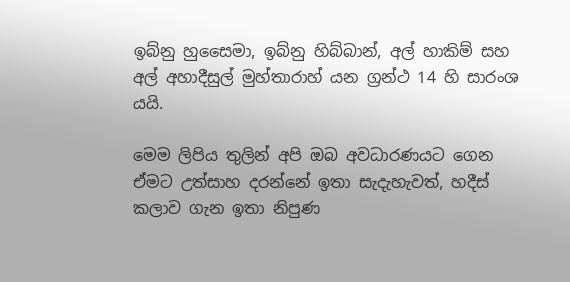ඉබ්නු හුසෛමා, ඉබ්නු හිබ්බාන්, අල් හාකිම් සහ අල් අහාදීසුල් මුහ්තාරාහ් යන ග්‍රන්ථ 14 හි සාරංශ යයි.

මෙම ලිපිය තුලින් අපි ඔබ අවධාරණයට ගෙන ඒමට උත්සාහ දරන්නේ ඉතා සැදැහැවත්‍, හදීස් කලාව ගැන ඉතා නිපුණ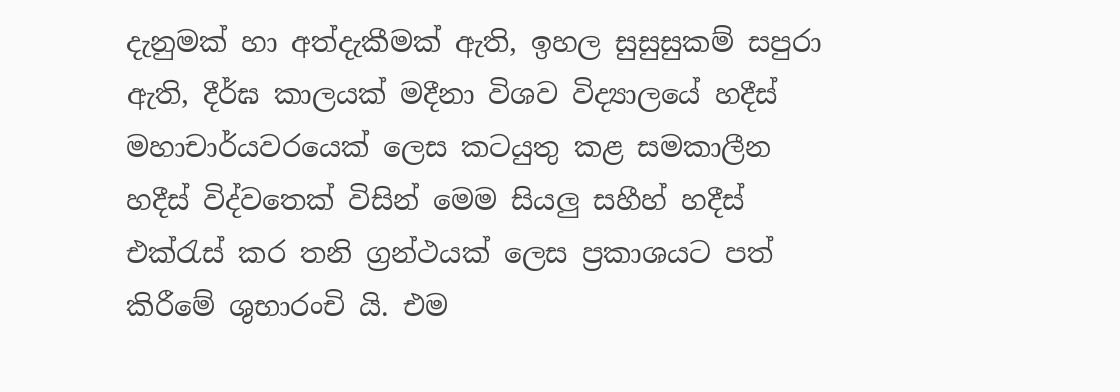දැනුමක් හා අත්දැකීමක් ඇති, ඉහල සුසුසුකම් සපුරා ඇති, දීර්ඝ කාලයක් මදීනා විශව විද්‍යාලයේ හදීස් මහාචාර්යවරයෙක් ලෙස කටයුතු කළ සමකාලීන හදීස් විද්වතෙක් විසින් මෙම සියලු සහීහ් හදීස් එක්රැස් කර තනි ග්‍රන්ථයක් ලෙස ප්‍රකාශයට පත් කිරීමේ ශුභාරංචි යි. එම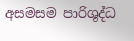අසමසම පාරිශුද්ධ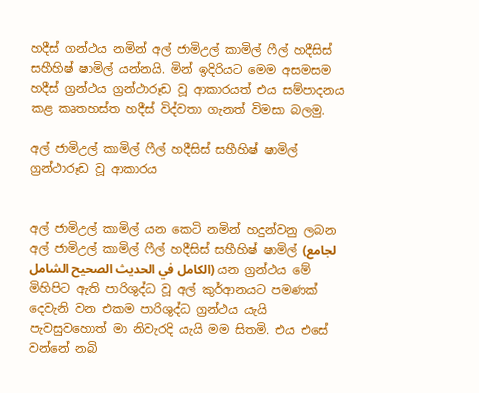හදීස් ගන්ථය නමින් අල් ජාමිඋල් කාමිල් ෆීල් හදීසිස් සහීහිෂ් ෂාමිල් යන්නයි. මින් ඉදිරියට මෙම අසමසම හදීස් ග්‍රන්ථය ග්‍රන්ථාරූඩ වූ ආකාරයත් එය සම්පාදනය කළ කෘතහස්ත හදීස් විද්වතා ගැනත් විමසා බලමු.

අල් ජාමිඋල් කාමිල් ෆීල් හදීසිස් සහීහිෂ් ෂාමිල් ග්‍රන්ථාරූඩ වූ ආකාරය


අල් ජාමිඋල් කාමිල් යන කෙටි නමින් හදුන්වනු ලබන අල් ජාමිඋල් කාමිල් ෆීල් හදීසිස් සහීහිෂ් ෂාමිල් (لجامع الكامل في الحديث الصحيح الشامل) යන ග්‍රන්ථය මේ මිහිපිට ඇති පාරිශුද්ධ වූ අල් කුර්ආනයට පමණක් දෙවැනි වන එකම පාරිශුද්ධ ග්‍රන්ථය යැයි පැවසුවහොත් මා නිවැරදි යැයි මම සිතමි. එය එසේ වන්නේ නබි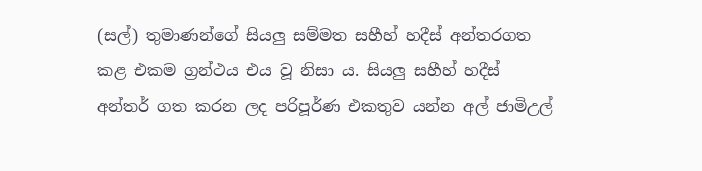(සල්) තුමාණන්ගේ සියලු සම්මත සහීහ් හදීස් අන්තරගත කළ එකම ග්‍රන්ථය එය වූ නිසා ය. සියලු සහීහ් හදීස් අන්තර් ගත කරන ලද පරිපූර්ණ එකතුව යන්න අල් ජාමිඋල්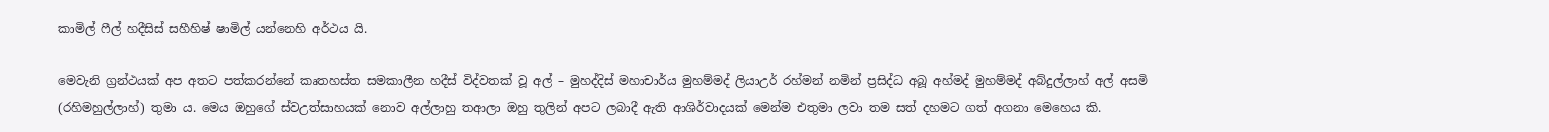කාමිල් ෆීල් හදීසිස් සහීහිෂ් ෂාමිල් යන්නෙහි අර්ථය යි.

මෙවැනි ග්‍රන්ථයක් අප අතට පත්කරන්නේ කෘතහස්ත සමකාලීන හදීස් විද්වතක් වූ අල් – මුහද්දිස් මහාචාර්ය මුහම්මද් ලියාඋර් රහ්මන් නමින් ප්‍රසිද්ධ අබූ අහ්මද් මුහම්මද් අබ්දුල්ලාහ් අල් අසමි (රහිමහුල්ලාහ්) තුමා ය. මෙය ඔහුගේ ස්වඋත්සාහයක් නොව අල්ලාහු තආලා ඔහු තුලින් අපට ලබාදී ඇති ආශිර්වාදයක් මෙන්ම එතුමා ලවා තම සත් දහමට ගත් අගනා මෙහෙය කි.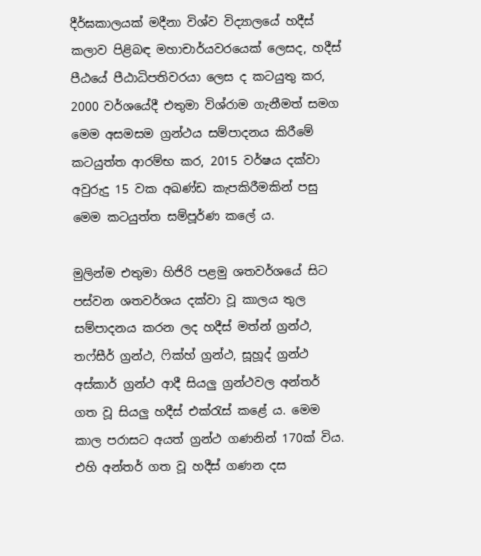දීර්ඝකාලයක් මදීනා විශ්ව විද්‍යාලයේ හදීස් කලාව පිළිබඳ මහාචාර්යවරයෙක් ලෙසද, හදීස් පීඨයේ පීඨාධිපතිවරයා ලෙස ද කටයුතු කර, 2000 වර්ශයේදී එතුමා විශ්රාම ගැනීමත් සමග මෙම අසමසම ග්‍රන්ථය සම්පාදනය කිරීමේ කටයුත්ත ආරම්භ කර, 2015 වර්ෂය දක්වා අවුරුදු 15 වක අඛණ්ඩ කැපකිරීමකින් පසු මෙම කටයුත්ත සම්පූර්ණ කලේ ය.

මුලින්ම එතුමා හිජිරි පළමු ශතවර්ශයේ සිට පස්වන ශතවර්ශය දක්වා වූ කාලය තුල සම්පාදනය කරන ලද හදීස් මත්න් ග්‍රන්ථ, තෆ්සීර් ග්‍රන්ථ, ෆික්හ් ග්‍රන්ථ, සූහූද් ග්‍රන්ථ අස්කාර් ග්‍රන්ථ ආදී සියලු ග්‍රන්ථවල අන්තර් ගත වූ සියලු හදීස් එක්රැස් කළේ ය. මෙම කාල පරාසට අයත් ග්‍රන්ථ ගණනින් 170ක් විය. එහි අන්තර් ගත වූ හදීස් ගණන දස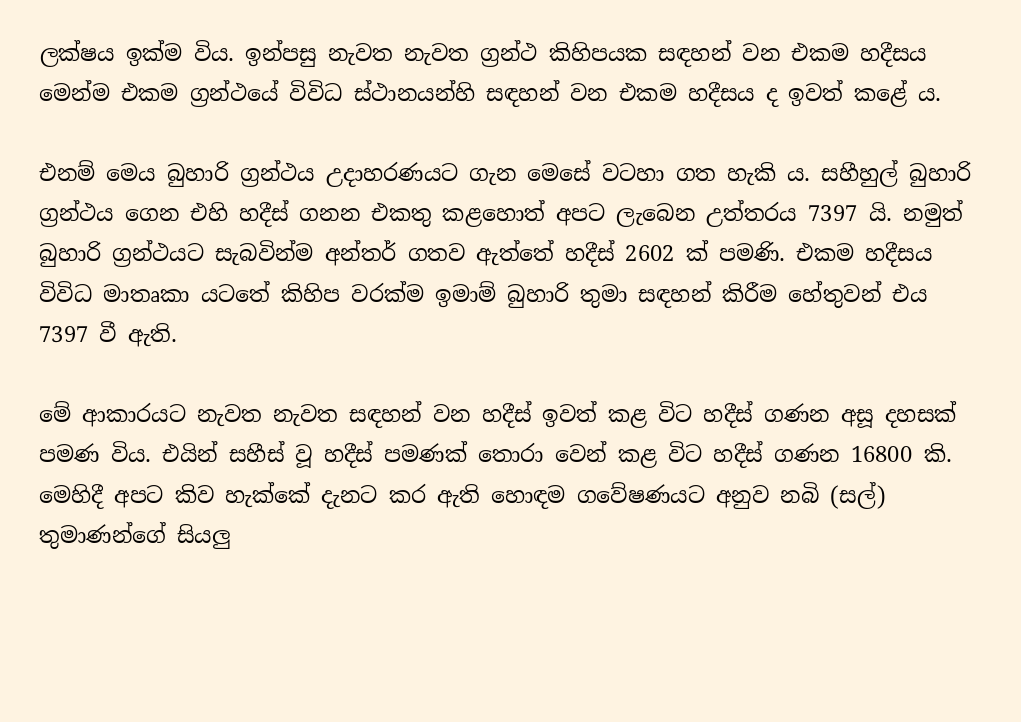ලක්ෂය ඉක්ම විය. ඉන්පසු නැවත නැවත ග්‍රන්ථ කිහිපයක සඳහන් වන එකම හදීසය මෙන්ම එකම ග්‍රන්ථයේ විවිධ ස්ථානයන්හි සඳහන් වන එකම හදීසය ද ඉවත් කළේ ය.

එනම් මෙය බුහාරි ග්‍රන්ථය උදාහරණයට ගැන මෙසේ වටහා ගත හැකි ය. සහීහුල් බුහාරි ග්‍රන්ථය ගෙන එහි හදීස් ගනන එකතු කළහොත් අපට ලැබෙන උත්තරය 7397 යි. නමුත් බුහාරි ග්‍රන්ථයට සැබවින්ම අන්තර් ගතව ඇත්තේ හදීස් 2602 ක් පමණි. එකම හදීසය විවිධ මාතෘකා යටතේ කිහිප වරක්ම ඉමාම් බුහාරි තුමා සඳහන් කිරීම හේතුවන් එය 7397 වී ඇති.

මේ ආකාරයට නැවත නැවත සඳහන් වන හදීස් ඉවත් කළ විට හදීස් ගණන අසූ දහසක් පමණ විය. එයින් සහීස් වූ හදීස් පමණක් තොරා වෙන් කළ විට හදීස් ගණන 16800 කි. මෙහිදී අපට කිව හැක්කේ දැනට කර ඇති හොඳම ගවේෂණයට අනුව නබි (සල්) තුමාණන්ගේ සියලු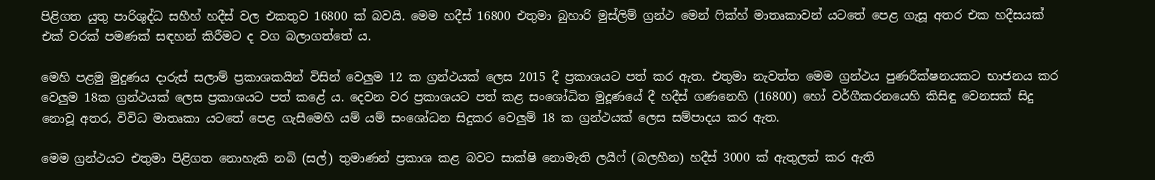පිළිගත යුතු පාරිශුද්ධ සහීහ් හදීස් වල එකතුව 16800 ක් බවයි. මෙම හදීස් 16800 එතුමා බුහාරි මුස්ලිම් ග්‍රන්ථ මෙන් ෆික්හ් මාතෘකාවන් යටතේ පෙළ ගැසූ අතර එක හදීසයක් එක් වරක් පමණක් සඳහන් කිරීමට ද වග බලාගත්තේ ය.

මෙහි පළමු මුදුණය දාරුස් සලාම් ප්‍රකාශකයින් විසින් වෙලුම 12 ක ග්‍රන්ථයක් ලෙස 2015 දී ප්‍රකාශයට පත් කර ඇත. එතුමා නැවත්ත මෙම ග්‍රන්ථය පුණරීක්ෂනයකට භාජනය කර වෙලුම 18ක ග්‍රන්ථයක් ලෙස ප්‍රකාශයට පත් කළේ ය. දෙවන වර ප්‍රකාශයට පත් කළ සංශෝධිත මුදූණයේ දී හදීස් ගණනෙහි (16800) හෝ වර්ගීකරනයෙහි කිසිඳු වෙනසක් සිදු නොවූ අතර, විවිධ මාතෘකා යටතේ පෙළ ගැසීමෙහි යම් යම් සංශෝධන සිදුකර වෙලුම් 18 ක ග්‍රන්ථයක් ලෙස සම්පාදය කර ඇත.

මෙම ග්‍රන්ථයට එතුමා පිළිගත නොහැකි නබි (සල්) තුමාණන් ප්‍රකාශ කළ බවට සාක්ෂි නොමැති ලයීෆ් (බලහීන) හදීස් 3000 ක් ඇතුලත් කර ඇති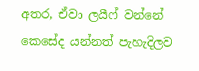අතර, ඒවා ලයීෆ් වන්නේ කෙසේද යන්නත් පැහැදිලව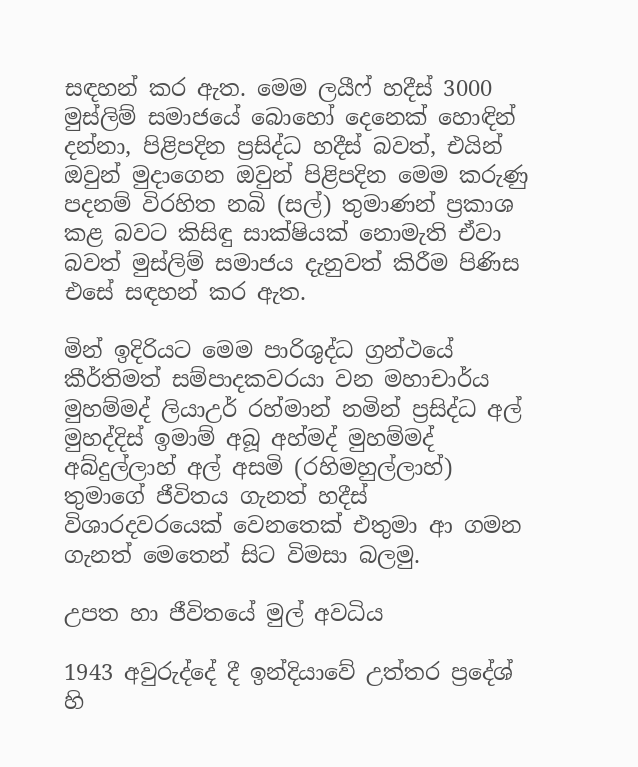සඳහන් කර ඇත. මෙම ලයීෆ් හදීස් 3000 මුස්ලිම් සමාජයේ බොහෝ දෙනෙක් හොඳින් දන්නා, පිළිපදින ප්‍රසිද්ධ හදීස් බවත්, එයින් ඔවුන් මුදාගෙන ඔවුන් පිළිපදින මෙම කරුණු පදනම් විරහිත නබි (සල්) තුමාණන් ප්‍රකාශ කළ බවට කිසිඳු සාක්ෂියක් නොමැති ඒවා බවත් මුස්ලිම් සමාජය දැනුවත් කිරීම පිණිස එසේ සඳහන් කර ඇත.

මින් ඉදිරියට මෙම පාරිශුද්ධ ග්‍රන්ථයේ කීර්තිමත් සම්පාදකවරයා වන මහාචාර්ය මුහම්මද් ලියාඋර් රහ්මාන් නමින් ප්‍රසිද්ධ අල් මුහද්දිස් ඉමාම් අබූ අහ්මද් මුහම්මද් අබ්දුල්ලාහ් අල් අසමි (රහිමහුල්ලාහ්) තුමාගේ ජීවිතය ගැනත් හදීස් විශාරදවරයෙක් වෙනතෙක් එතුමා ආ ගමන ගැනත් මෙතෙන් සිට විමසා බලමු.

උපත හා ජීවිතයේ මුල් අවධිය

1943 අවුරුද්දේ දී ඉන්දියාවේ උත්තර ප්‍රදේශ් හි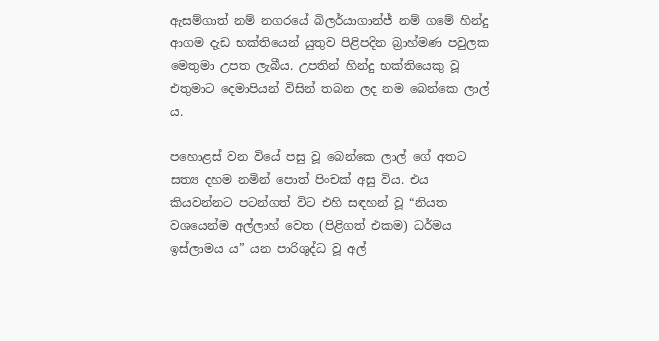ඇසම්ගාත් නම් නගරයේ බිලර්යාගාන්ජ් නම් ගමේ හින්දු ආගම දැඩ භක්තියෙන් යුතුව පිළිපදින බ්‍රාහ්මණ පවුලක මෙතුමා උපත ලැබීය. උපතින් හින්දු භක්තියෙකු වූ එතුමාට දෙමාපියන් විසින් තබන ලද නම බෙන්කෙ ලාල් ය.

පහොළස් වන වියේ පසු වූ බෙන්කෙ ලාල් ගේ අතට සත්‍ය දහම නමින් පොත් පිංචක් අසු විය. එය කියවන්නට පටන්ගත් විට එහි සඳහන් වූ “නියත වශයෙන්ම අල්ලාහ් වෙත (පිළිගත් එකම) ධර්මය ඉස්ලාමය ය” යන පාරිශුද්ධ වූ අල්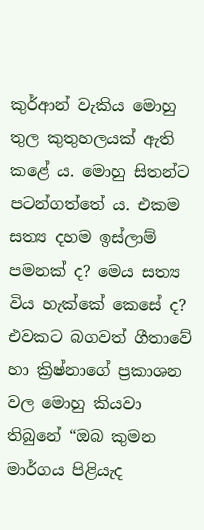කුර්ආන් වැකිය මොහු තුල කුතුහලයක් ඇති කළේ ය. මොහු සිතන්ට පටන්ගත්තේ ය. එකම සත්‍ය දහම ඉස්ලාම් පමනක් ද? මෙය සත්‍ය විය හැක්කේ කෙසේ ද? එවකට බගවත් ගීතාවේ හා ක්‍රිෂ්නාගේ ප්‍රකාශන වල මොහු කියවා තිබුනේ “ඔබ කුමන මාර්ගය පිළියැද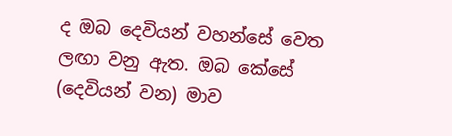ද ඔබ දෙවියන් වහන්සේ වෙත ලඟා වනු ඇත. ඔබ කේසේ (දෙවියන් වන) මාව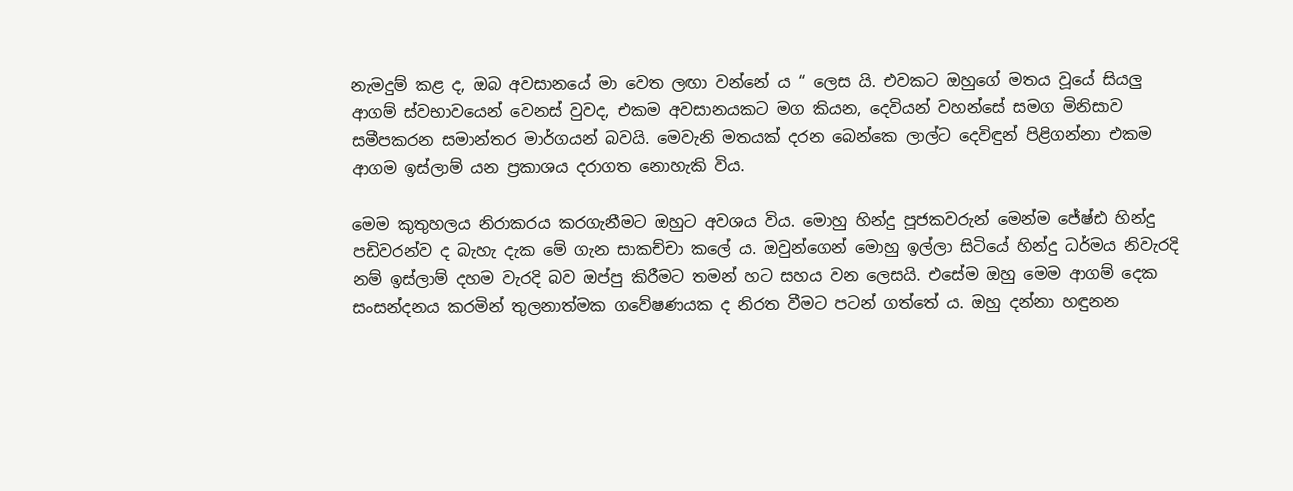නැමදුම් කළ ද, ඔබ අවසානයේ මා වෙත ලඟා වන්නේ ය “ ලෙස යි. එවකට ඔහුගේ මතය වූයේ සියලු ආගම් ස්වභාවයෙන් වෙනස් වුවද, එකම අවසානයකට මග කියන, දෙවියන් වහන්සේ සමග මිනිසාව සමීපකරන සමාන්තර මාර්ගයන් බවයි. මෙවැනි මතයක් දරන බෙන්කෙ ලාල්ට දෙවිඳුන් පිළිගන්නා එකම ආගම ඉස්ලාම් යන ප්‍රකාශය දරාගත නොහැකි විය.

මෙම කුතුහලය නිරාකරය කරගැනීමට ඔහුට අවශය විය. මොහු හින්දු පූජකවරුන් මෙන්ම ජේෂ්ඪ හින්දු පඩිවරන්ව ද බැහැ දැක මේ ගැන සාකච්චා කලේ ය. ඔවුන්ගෙන් මොහු ඉල්ලා සිටියේ හින්දු ධර්මය නිවැරදි නම් ඉස්ලාම් දහම වැරදි බව ඔප්පු කිරීමට තමන් හට සහය වන ලෙසයි. එසේම ඔහු මෙම ආගම් දෙක සංසන්දනය කරමින් තුලනාත්මක ගවේෂණයක ද නිරත වීමට පටන් ගත්තේ ය. ඔහු දන්නා හඳුනන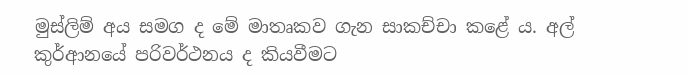මුස්ලිම් අය සමග ද මේ මාතෘකව ගැන සාකච්චා කළේ ය. අල් කුර්ආනයේ පරිවර්ථනය ද කියවීමට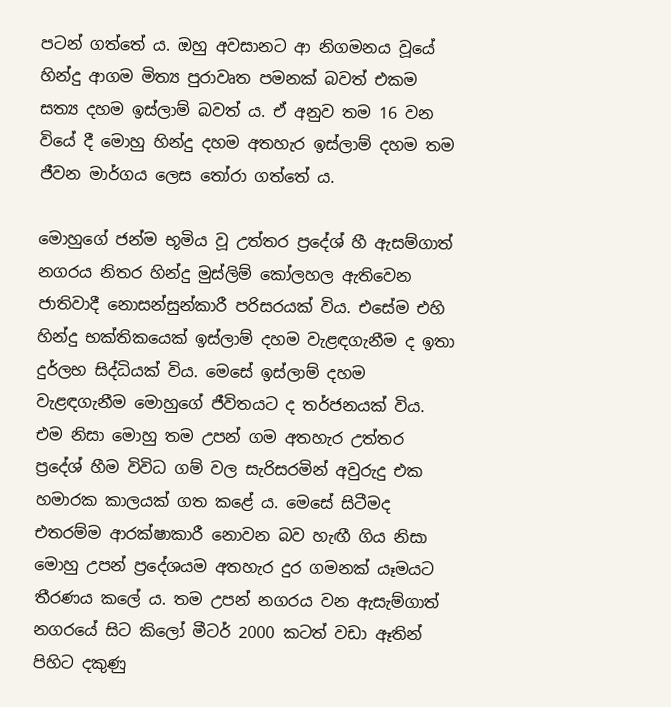පටන් ගත්තේ ය. ඔහු අවසානට ආ නිගමනය වූයේ හින්දු ආගම මිත්‍ය පුරාවෘත පමනක් බවත් එකම සත්‍ය දහම ඉස්ලාම් බවත් ය. ඒ අනුව තම 16 වන වියේ දී මොහු හින්දු දහම අතහැර ඉස්ලාම් දහම තම ජීවන මාර්ගය ලෙස තෝරා ගත්තේ ය.

මොහුගේ ජන්ම භූමිය වූ උත්තර ප්‍රදේශ් හී ඇසම්ගාත් නගරය නිතර හින්දු මුස්ලිම් කෝලහල ඇතිවෙන ජාතිවාදී නොසන්සුන්කාරී පරිසරයක් විය. එසේම එහි හින්දු භක්තිකයෙක් ඉස්ලාම් දහම වැළඳගැනීම ද ඉතා දුර්ලභ සිද්ධියක් විය. මෙසේ ඉස්ලාම් දහම වැළඳගැනීම මොහුගේ ජීවිතයට ද තර්ජනයක් විය. එම නිසා මොහු තම උපන් ගම අතහැර උත්තර ප්‍රදේශ් හීම විවිධ ගම් වල සැරිසරමින් අවුරුදු එක හමාරක කාලයක් ගත කළේ ය. මෙසේ සිටීමද එතරම්ම ආරක්ෂාකාරී නොවන බව හැඟී ගිය නිසා මොහු උපන් ප්‍රදේශයම අතහැර දුර ගමනක් යෑමයට තීරණය කලේ ය. තම උපන් නගරය වන ඇසැම්ගාත් නගරයේ සිට කිලෝ මීටර් 2000 කටත් වඩා ඈතින් පිහිට දකුණු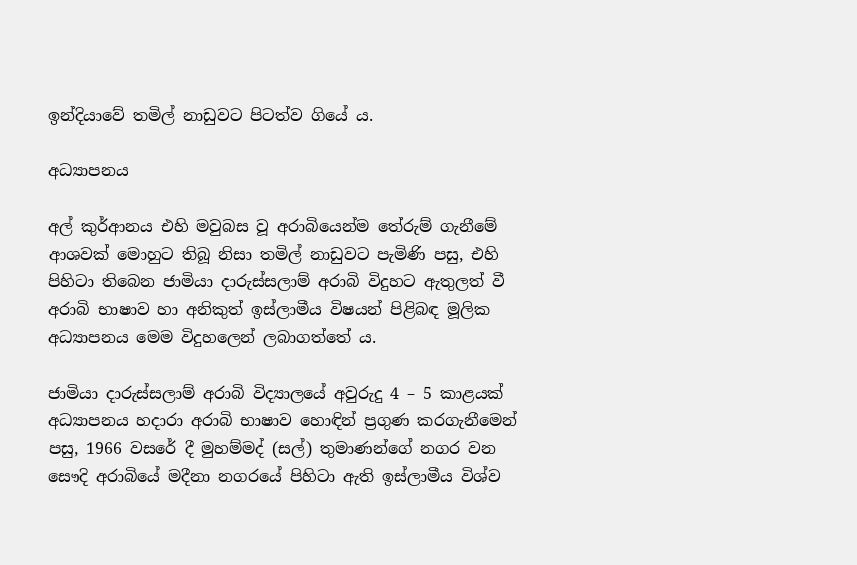ඉන්දියාවේ තමිල් නාඩුවට පිටත්ව ගියේ ය.

අධ්‍යාපනය

අල් කුර්ආනය එහි මවුබස වූ අරාබියෙන්ම තේරුම් ගැනීමේ ආශවක් මොහුට තිබූ නිසා තමිල් නාඩුවට පැමිණි පසු, එහි පිහිටා තිබෙන ජාමියා දාරුස්සලාම් අරාබි විදුහට ඇතුලත් වී අරාබි භාෂාව හා අනිකුත් ඉස්ලාමීය විෂයන් පිළිබඳ මූලික අධ්‍යාපනය මෙම විදුහලෙන් ලබාගත්තේ ය.

ජාමියා දාරුස්සලාම් අරාබි විද්‍යාලයේ අවුරුදු 4 – 5 කාළයක් අධ්‍යාපනය හදාරා අරාබි භාෂාව හොඳින් ප්‍රගුණ කරගැනීමෙන් පසු, 1966 වසරේ දී මුහම්මද් (සල්) තුමාණන්ගේ නගර වන සෞදි අරාබියේ මදීනා නගරයේ පිහිටා ඇති ඉස්ලාමීය විශ්ව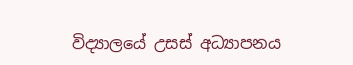විද්‍යාලයේ උසස් අධ්‍යාපනය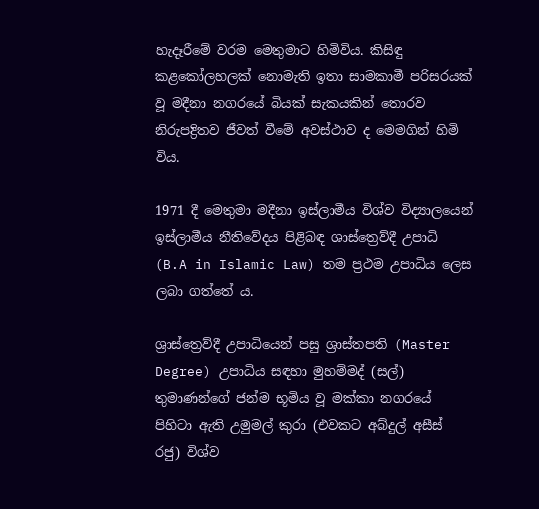හැදෑරීමේ වරම මෙතුමාට හිමිවිය. කිසිඳු කළකෝලහලක් නොමැති ඉතා සාමකාමී පරිසරයක් වූ මදීනා නගරයේ බියක් සැකයකින් තොරව නිරුපද්‍රිතව ජීවත් වීමේ අවස්ථාව ද මෙමගින් හිමි විය.

1971 දී මෙතුමා මදීනා ඉස්ලාමීය විශ්ව විද්‍යාලයෙන් ඉස්ලාමීය නීතිවේදය පිළිබඳ ශාස්ත්‍රෙව්දී උපාධි (B.A in Islamic Law) තම ප්‍රථම උපාධිය ලෙස ලබා ගත්තේ ය.

ශ්‍රාස්ත්‍රෙව්දී උපාධියෙන් පසු ශ්‍රාස්තපති (Master Degree) උපාධිය සඳහා මුහම්මද් (සල්) තුමාණන්ගේ ජන්ම භූමිය වූ මක්කා නගරයේ පිහිටා ඇති උමුමල් කුරා (එවකට අබ්දුල් අසීස් රජු) විශ්ව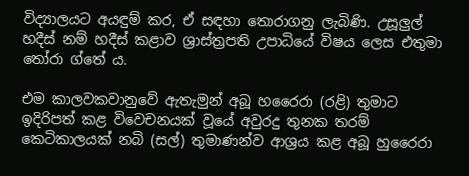විද්‍යාලයට අයඳුම් කර, ඒ සඳහා තොරාගනු ලැබිණි. උසූලුල් හදීස් නම් හදීස් කළාව ශ්‍රාස්ත්‍රපති උපාධියේ විෂය ලෙස එතුමා තෝරා ග්තේ ය.

එම කාලවකවානුවේ ඇතැමුන් අබූ හරෛරා (රළි) තුමාට ඉදිරිපත් කළ විවෙචනයක් වූයේ අවුරදු තුනක තරම් කෙටිකාලයක් නබි (සල්) තුමාණන්ව ආශ්‍රය කළ අබූ හුරෛරා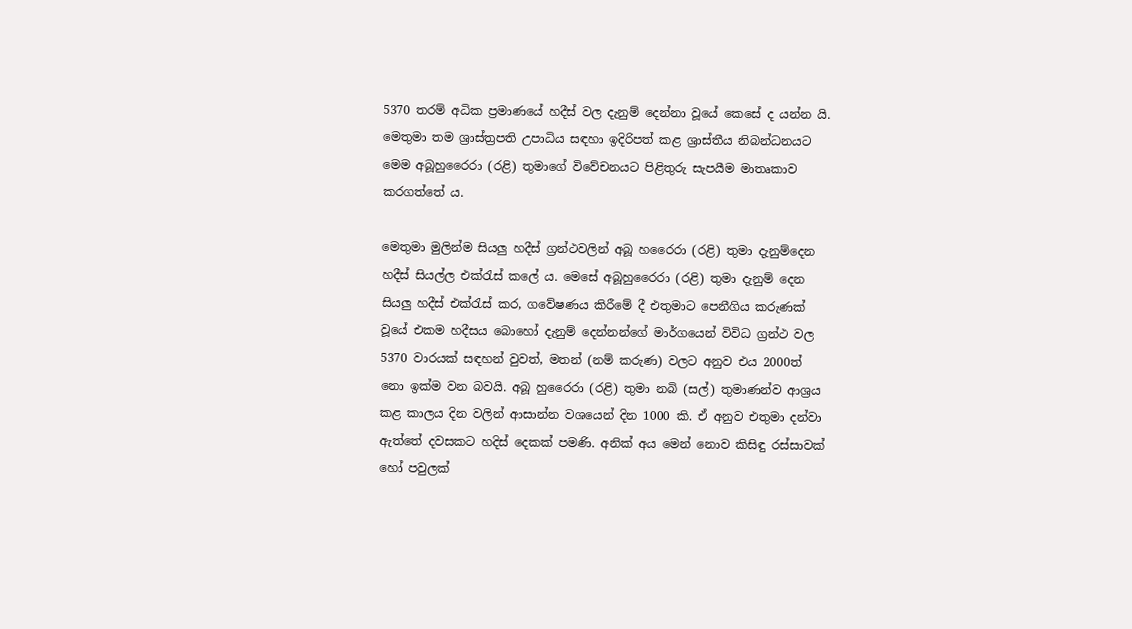5370 තරම් අධික ප්‍රමාණයේ හදීස් වල දැනුම් දෙන්නා වූයේ කෙසේ ද යන්න යි. මෙතුමා තම ශ්‍රාස්ත්‍රපති උපාධිය සඳහා ඉදිරිපත් කළ ශ්‍රාස්තීය නිබන්ධනයට මෙම අබූහුරෛරා (රළි) තුමාගේ විවේචනයට පිළිතුරු සැපයීම මාතෘකාව කරගත්තේ ය.

මෙතුමා මුලින්ම සියලු හදීස් ග්‍රන්ථවලින් අබූ හරෛරා (රළි) තුමා දැනුම්දෙන හදීස් සියල්ල එක්රැස් කලේ ය. මෙසේ අබූහුරෛරා (රළි) තුමා දැනුම් දෙන සියලු හදීස් එක්රැස් කර, ගවේෂණය කිරීමේ දී එතුමාට පෙනීගිය කරුණක් වූයේ එකම හදීසය බොහෝ දැනුම් දෙන්නන්ගේ මාර්ගයෙන් විවිධ ග්‍රන්ථ වල 5370 වාරයක් සඳහන් වුවත්, මතන් (නම් කරුණ) වලට අනුව එය 2000ත් නො ඉක්ම වන බවයි. අබූ හුරෛරා (රළි) තුමා නබි (සල්) තුමාණන්ව ආශ්‍රය කළ කාලය දින වලින් ආසාන්න වශයෙන් දින 1000 කි. ඒ අනුව එතුමා දන්වා ඇත්තේ දවසකට හදිස් දෙකක් පමණි. අනික් අය මෙන් නොව කිසිඳු රස්සාවක් හෝ පවුලක්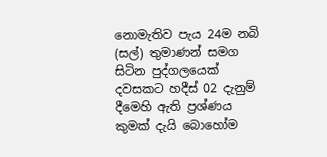නොමැතිව පැය 24ම නබි (සල්) තුමාණන් සමග සිටින පුද්ගලයෙක් දවසකට හදීස් 02 දැනුම් දීමෙහි ඇති ප්‍රශ්ණය කුමක් දැයි බොහෝම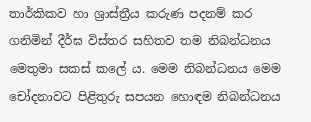තාර්කිකව හා ශ්‍රාස්ත්‍රීය කරුණ පදනම් කර ගනිමින් දීර්ඝ විස්තර සහිතව තම නිබන්ධනය මෙතුමා සකස් කලේ ය. මෙම නිබන්ධනය මෙම චෝදනාවට පිළිතුරු සපයන හොඳම නිබන්ධනය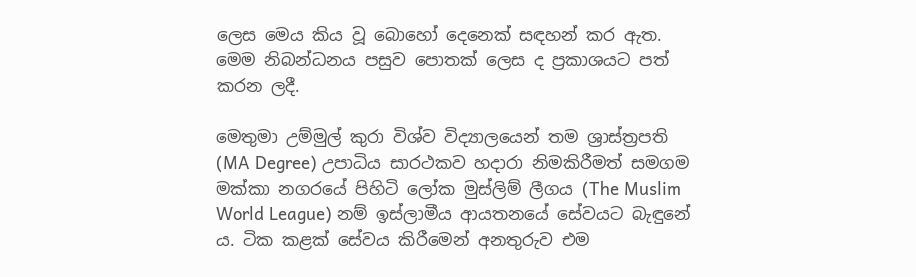ලෙස මෙය කිය වූ බොහෝ දෙනෙක් සඳහන් කර ඇත. මෙම නිබන්ධනය පසුව පොතක් ලෙස ද ප්‍රකාශයට පත් කරන ලදී.

මෙතුමා උම්මුල් කුරා විශ්ව විද්‍යාලයෙන් තම ශ්‍රාස්ත්‍රපති (MA Degree) උපාධිය සාරථකව හදාරා නිමකිරීමත් සමගම මක්කා නගරයේ පිහිටි ලෝක මුස්ලිම් ලීගය (The Muslim World League) නම් ඉස්ලාමීය ආයතනයේ සේවයට බැඳුනේ ය. ටික කළක් සේවය කිරීමෙන් අනතුරුව එම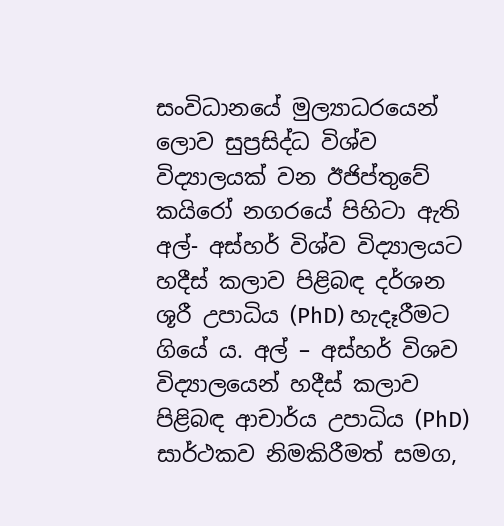සංවිධානයේ මුල්‍යාධරයෙන් ලොව සුප්‍රසිද්ධ විශ්ව විද්‍යාලයක් වන ඊජිප්තුවේ කයිරෝ නගරයේ පිහිටා ඇති අල්- අස්හර් විශ්ව විද්‍යාලයට හදීස් කලාව පිළිබඳ දර්ශන ශූරී උපාධිය (PhD) හැදෑරීමට ගියේ ය. අල් – අස්හර් විශව විද්‍යාලයෙන් හදීස් කලාව පිළිබඳ ආචාර්ය උපාධිය (PhD) සාර්ථකව නිමකිරීමත් සමග,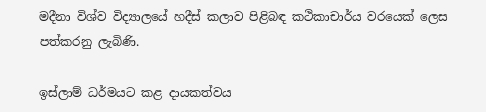මදීනා විශ්ව විද්‍යාලයේ හදීස් කලාව පිළිබඳ කථිකාචාර්ය වරයෙක් ලෙස පත්කරනු ලැබිණි.

ඉස්ලාම් ධර්මයට කළ දායකත්වය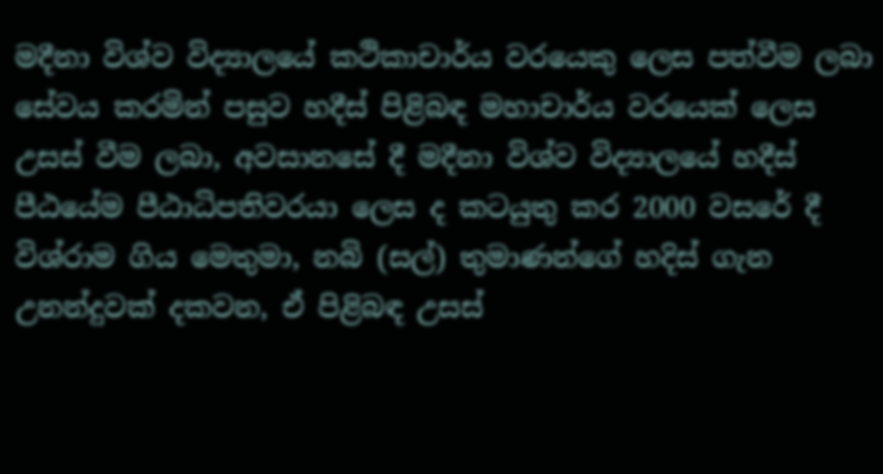මදීනා විශ්ව විද්‍යාලයේ කථිකාචාර්ය වරයෙකු ලෙස පත්වීම ලබා සේවය කරමින් පසුව හදීස් පිළිබඳ මහාචාර්ය වරයෙක් ලෙස උසස් වීම ලබා, අවසානසේ දී මදීනා විශ්ව විද්‍යාලයේ හදීස් පීඨයේම පීඨාධිපතිවරයා ලෙස ද කටයුතු කර 2000 වසරේ දී විශ්රාම ගිය මෙතුමා, නබි (සල්) තුමාණන්ගේ හදිස් ගැන උනන්දුවක් දකවන, ඒ පිළිබඳ උසස්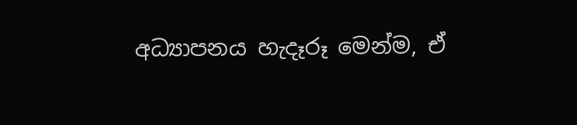අධ්‍යාපනය හැදෑරූ මෙන්ම, ඒ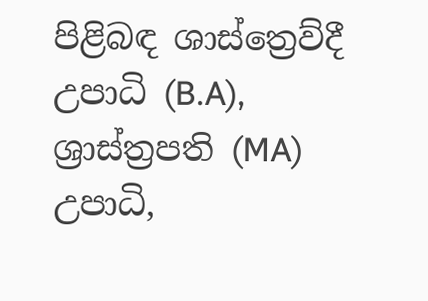පිළිබඳ ශාස්ත්‍රෙව්දී උපාධි (B.A), ශ්‍රාස්ත්‍රපති (MA) උපාධි,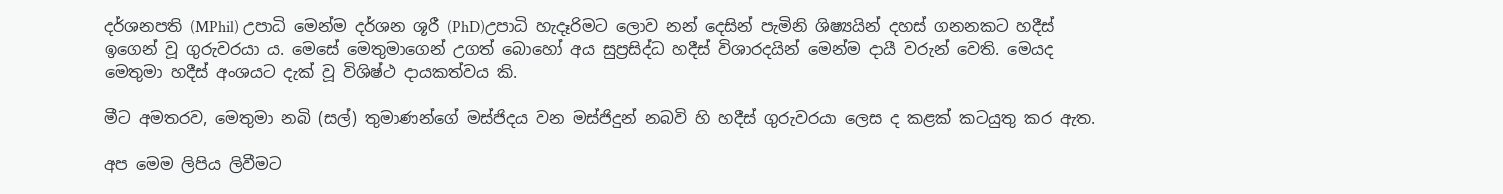දර්ශනපති (MPhil) උපාධි මෙන්ම දර්ශන ශූරී (PhD)උපාධි හැදෑරිමට ලොව නන් දෙසින් පැමිනි ශිෂ්‍යයින් දහස් ගනනකට හදීස් ඉගෙන් වූ ගුරුවරයා ය. මෙසේ මෙතුමාගෙන් උගත් බොහෝ අය සුප්‍රසිද්ධ හදීස් විශාරදයින් මෙන්ම දායී වරුන් වෙති. මෙයද මෙතුමා හදීස් අංශයට දැක් වූ විශිෂ්ථ දායකත්වය කි.

මීට අමතරව, මෙතුමා නබි (සල්) තුමාණන්ගේ මස්ජිදය වන මස්ජිදුන් නබවි හි හදීස් ගුරුවරයා ලෙස ද කළක් කටයුතු කර ඇත.

අප මෙම ලිපිය ලිවීමට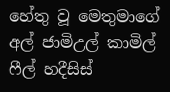හේතු වූ මෙතුමාගේ අල් ජාමිඋල් කාමිල් ෆීල් හදීසිස්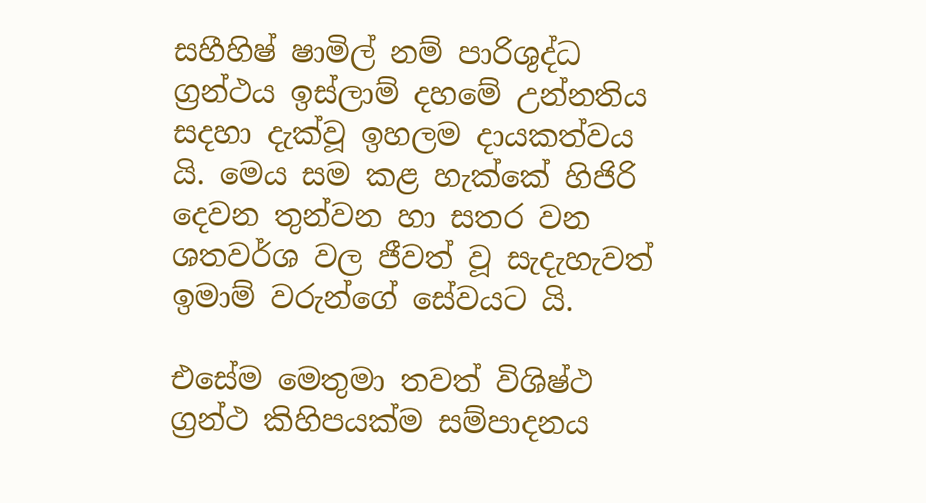සහීහිෂ් ෂාමිල් නම් පාරිශුද්ධ ග්‍රන්ථය ඉස්ලාම් දහමේ උන්නතිය සදහා දැක්වූ ඉහලම දායකත්වය යි. මෙය සම කළ හැක්කේ හිජිරි දෙවන තුන්වන හා සතර වන ශතවර්ශ වල ජීවත් වූ සැදැහැවත් ඉමාම් වරුන්ගේ සේවයට යි.

එසේම මෙතුමා තවත් විශිෂ්ථ ග්‍රන්ථ කිහිපයක්ම සම්පාදනය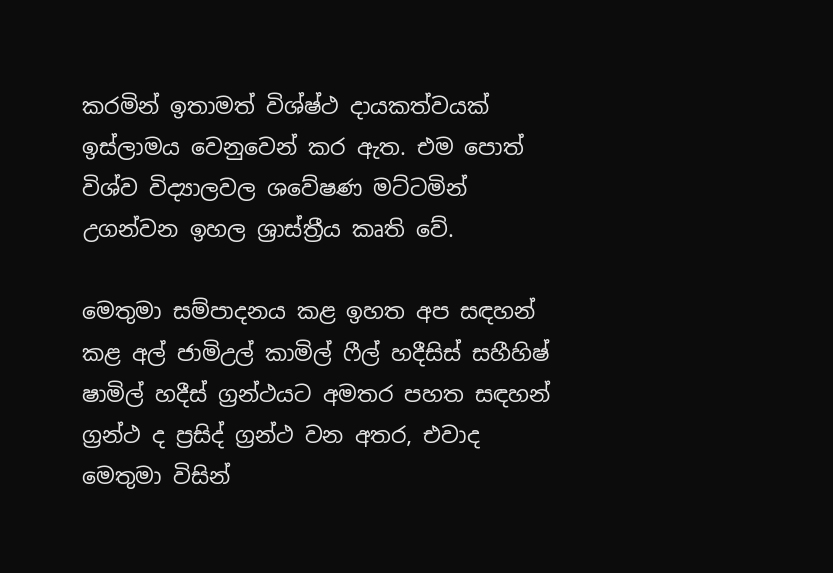කරමින් ඉතාමත් විශ්ෂ්ථ දායකත්වයක් ඉස්ලාමය වෙනුවෙන් කර ඇත. එම පොත් විශ්ව විද්‍යාලවල ශවේෂණ මට්ටමින් උගන්වන ඉහල ශ්‍රාස්ත්‍රීය කෘති වේ.

මෙතුමා සම්පාදනය කළ ඉහත අප සඳහන් කළ අල් ජාමිඋල් කාමිල් ෆීල් හදීසිස් සහීහිෂ් ෂාමිල් හදීස් ග්‍රන්ථයට අමතර පහත සඳහන් ග්‍රන්ථ ද ප්‍රසිද් ග්‍රන්ථ වන අතර, එවාද මෙතුමා විසින්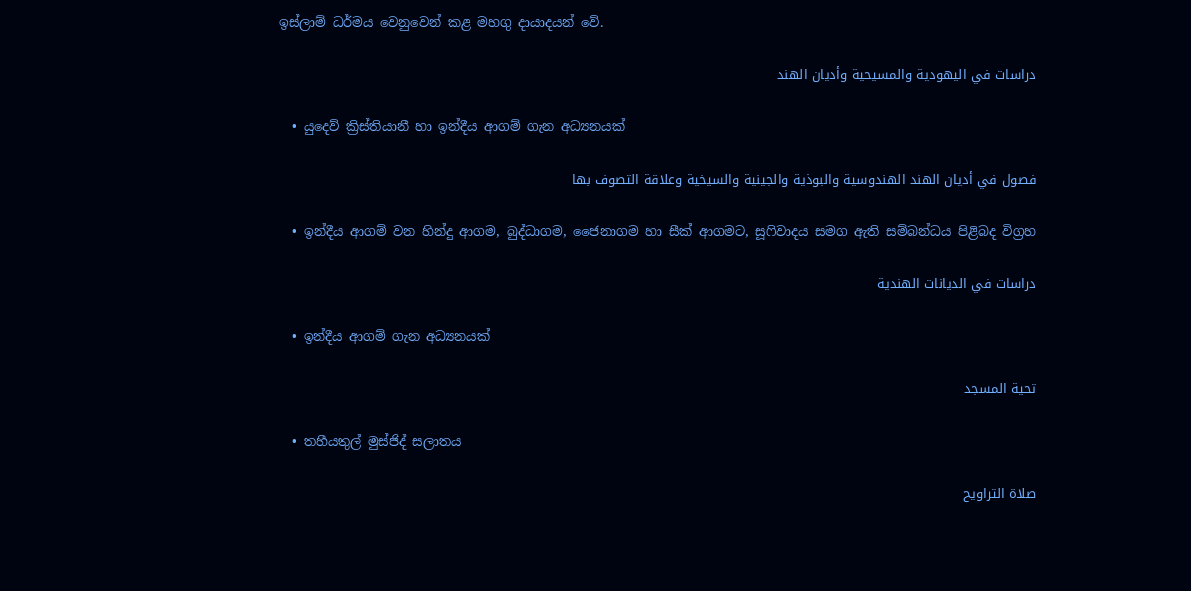ඉස්ලාම් ධර්මය වෙනුවෙන් කළ මහගු දායාදයන් වේ.

دراسات في اليهودية والمسيحية وأديان الهند

  • යුදෙව් ක්‍රිස්තියානී හා ඉන්දීය ආගම් ගැන අධ්‍යනයක්

فصول في أديان الهند الهندوسية والبوذية والجينية والسيخية وعلاقة التصوف بها

  • ඉන්දීය ආගම් වන හින්දු ආගම, බුද්ධාගම, ජෛනාගම හා සීක් ආගමට, සූෆිවාදය සමග ඇති සම්බන්ධය පිළිබද විග්‍රහ

دراسات في الديانات الهندية

  • ඉන්දීය ආගම් ගැන අධ්‍යනයක්

تحية المسجد

  • තහීයතුල් මුස්ජිද් සලාතය

صلاة التراويح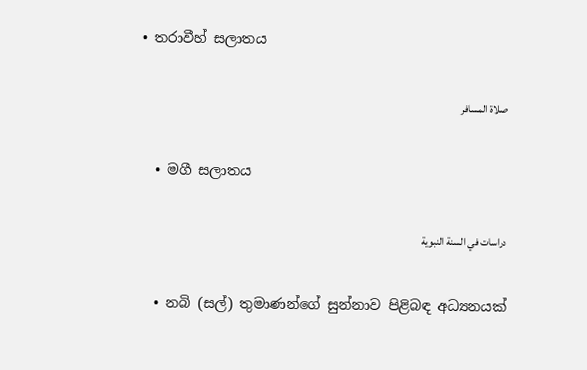• තරාවීහ් සලාතය

صلاة المسافر

  • මගී සලාතය

دراسات في السنة النبوية

  • නබි (සල්) තුමාණන්ගේ සුන්නාව පිළිබඳ අධ්‍යනයක්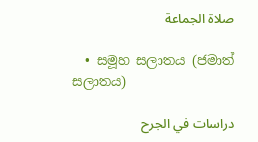صلاة الجماعة

  • සමූහ සලාතය (ජමාත් සලාතය)

دراسات في الجرح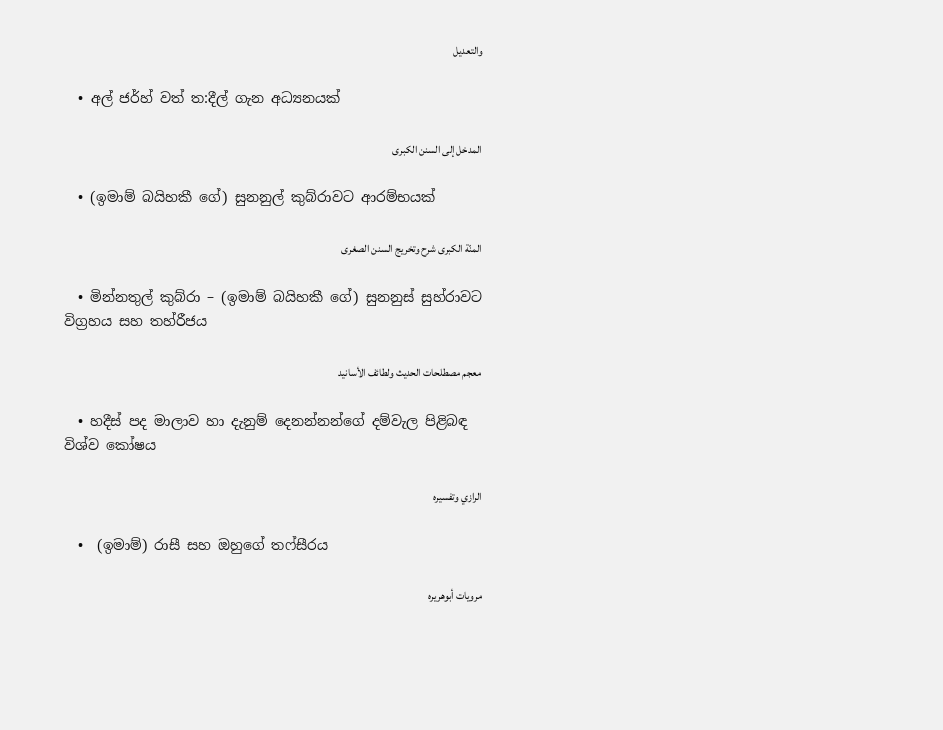والتعديل

  • අල් ජර්හ් වත් ත:දීල් ගැන අධ්‍යනයක්

المدخل إلى السنن الكبرى

  • (ඉමාම් බයිහකී ගේ) සුනනුල් කුබ්රාවට ආරම්භයක්

المنّة الكبرى شرح وتخريج السنن الصغرى

  • මින්නතුල් කුබ්රා – (ඉමාම් බයිහකී ගේ) සුනනුස් සුහ්රාවට විග්‍රහය සහ තහ්රීජය

معجم مصطلحات الحديث ولطائف الأسانيد

  • හදීස් පද මාලාව හා දැනුම් දෙනන්නන්ගේ දම්වැල පිළිබඳ විශ්ව කෝෂය

الرازي وتفسيره

  •  (ඉමාම්) රාසී සහ ඔහුගේ තෆ්සීරය

مرويات أبوهريره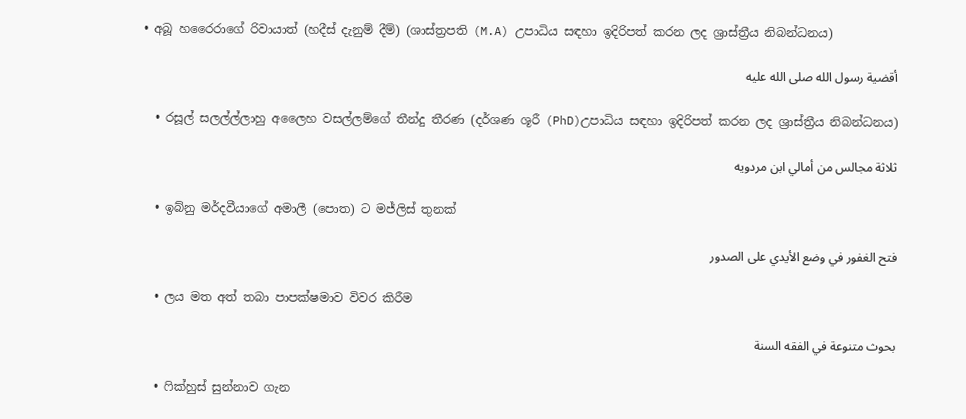• අබූ හරෛරාගේ රිවායාත් (හදීස් දැනුම් දීම්) (ශාස්ත්‍රපති (M.A) උපාධිය සඳහා ඉදිරිපත් කරන ලද ශ්‍රාස්ත්‍රීය නිබන්ධනය)

أقضية رسول الله صلى الله عليه

  • රසූල් සලල්ල්ලාහු අලෛහ වසල්ලම්ගේ තීන්දු තීරණ (දර්ශණ ශූරී (PhD)උපාධිය සඳහා ඉදිරිපත් කරන ලද ශ්‍රාස්ත්‍රීය නිබන්ධනය)

ثلاثة مجالس من أمالي ابن مردويه

  • ඉබ්නු මර්දවීයාගේ අමාලී (පොත) ට මජ්ලිස් තුනක්

فتح الغفور في وضع الأيدي على الصدور

  • ලය මත අත් තබා පාපක්ෂමාව විවර කිරීම

بحوث متنوعة في الفقه السنة

  • ෆික්හුස් සුන්නාව ගැන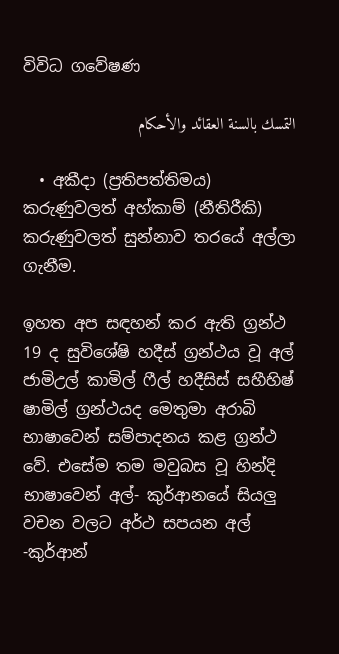විවිධ ගවේෂණ

التمسك بالسنة العقائد والأحكام

  • අකීදා (ප්‍රතිපත්තිමය) කරුණුවලත් අහ්කාම් (නීතිරීකි) කරුණුවලත් සුන්නාව තරයේ අල්ලා ගැනීම.

ඉහත අප සඳහන් කර ඇති ග්‍රන්ථ 19 ද සුවිශේෂි හදීස් ග්‍රන්ථය වූ අල් ජාමිඋල් කාමිල් ෆීල් හදීසිස් සහීහිෂ් ෂාමිල් ග්‍රන්ථයද මෙතුමා අරාබි භාෂාවෙන් සම්පාදනය කළ ග්‍රන්ථ වේ. එසේම තම මවුබස වූ හින්දි භාෂාවෙන් අල්- කුර්ආනයේ සියලු වචන වලට අර්ථ සපයන අල් -කුර්ආන්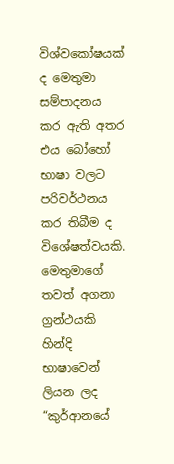විශ්වකෝෂයක් ද මෙතුමා සම්පාදනය කර ඇති අතර එය බෝහෝ භාෂා වලට පරිවර්ථනය කර තිබීම ද විශේෂත්වයකි. මෙතුමාගේ තවත් අගනා ග්‍රන්ථයකි හින්දි භාෂාවෙන් ලියන ලද “කුර්ආනයේ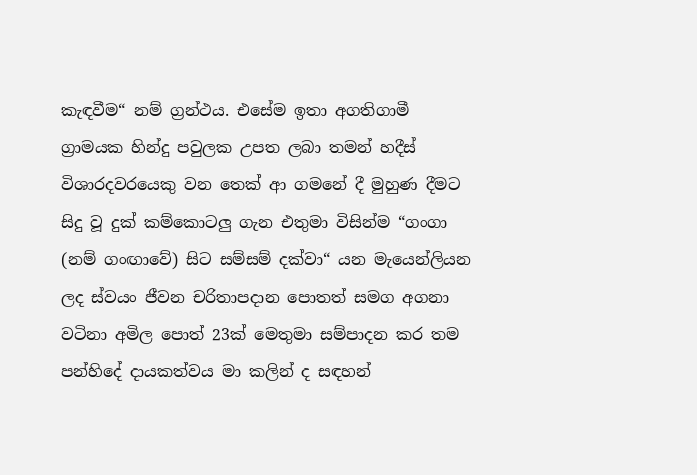කැඳවීම“ නම් ග්‍රන්ථය. එසේම ඉතා අගතිගාමී ග්‍රාමයක හින්දු පවුලක උපත ලබා තමන් හදීස් විශාරදවරයෙකු වන තෙක් ආ ගමනේ දී මුහුණ දීමට සිදු වූ දුක් කම්කොටලු ගැන එතුමා විසින්ම “ගංගා (නම් ගංඟාවේ) සිට සම්සම් දක්වා“ යන මැයෙන්ලියන ලද ස්වයං ජීවන චරිතාපදාන පොතත් සමග අගනා වටිනා අමිල පොත් 23ක් මෙතුමා සම්පාදන කර තම පන්හිදේ දායකත්වය මා කලින් ද සඳහන්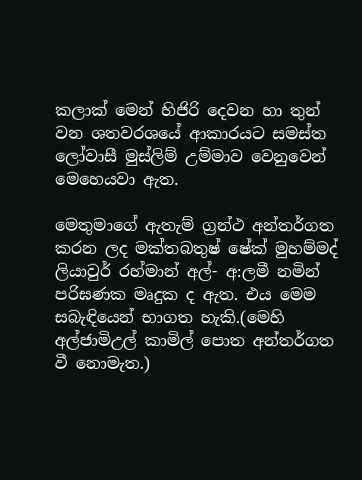කලාක් මෙන් හිජිරි දෙවන හා තුන් වන ශතවරශයේ ආකාරයට සමස්ත ලෝවාසී මුස්ලිම් උම්මාව වෙනුවෙන් මෙහෙයවා ඇත.

මෙතුමාගේ ඇතැම් ග්‍රන්ථ අන්තර්ගත කරන ලද මක්තබතුෂ් ෂේක් මුහම්මද් ලියාවුර් රහ්මාන් අල්- අ:ලමී නමින් පරිඝණක මෘදුක ද ඇත. එය මෙම සබැඳියෙන් භාගත හැකි.(මෙහි අල්ජාමිඋල් කාමිල් පොත අන්තර්ගත වී නොමැත.)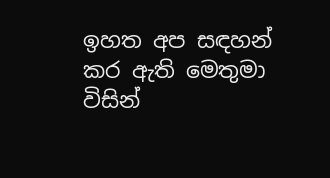ඉහත අප සඳහන් කර ඇති මෙතුමා විසින්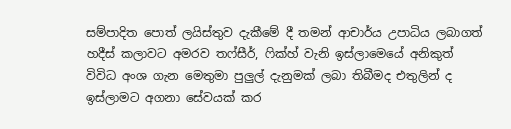සම්පාදිත පොත් ලයිස්තුව දැකීමේ දී තමන් ආචාර්ය උපාධිය ලබාගත් හදීස් කලාවට අමරව තෆ්සීර්, ෆික්හ් වැනි ඉස්ලාමෙයේ අනිකුත් විවිධ අංශ ගැන මෙතුමා පුලුල් දැනුමක් ලබා තිබීමද එතුලින් ද ඉස්ලාමට අගනා සේවයක් කර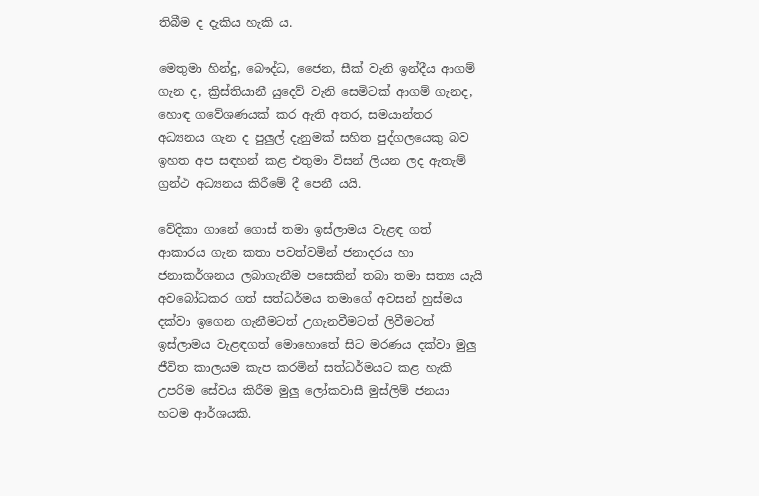තිබීම ද දැකිය හැකි ය.

මෙතුමා හින්දු, බෞද්ධ, ජෛන, සීක් වැනි ඉන්දීය ආගම් ගැන ද, ක්‍රිස්තියානී යුදෙව් වැනි සෙමිටක් ආගම් ගැනද, හොඳ ගවේශණයක් කර ඇති අතර, සමයාන්තර අධ්‍යනය ගැන ද පුලුල් දැනුමක් සහිත පුද්ගලයෙකු බව ඉහත අප සඳහන් කළ එතුමා විසන් ලියන ලද ඇතැම් ග්‍රන්ථ අධ්‍යනය කිරීමේ දී පෙනී යයි.

වේදිකා ගානේ ගොස් තමා ඉස්ලාමය වැළඳ ගත් ආකාරය ගැන කතා පවත්වමින් ජනාදරය හා ජනාකර්ශනය ලබාගැනීම පසෙකින් තබා තමා සත්‍ය යැයි අවබෝධකර ගත් සත්ධර්මය තමාගේ අවසන් හුස්මය දක්වා ඉගෙන ගැනීමටත් උගැනවීමටත් ලිවීමටත් ඉස්ලාමය වැළඳගත් මොහොතේ සිට මරණය දක්වා මුලු ජීවිත කාලයම කැප කරමින් සත්ධර්මයට කළ හැකි උපරිම සේවය කිරීම මුලු ලෝකවාසී මුස්ලිම් ජනයා හටම ආර්ශයකි.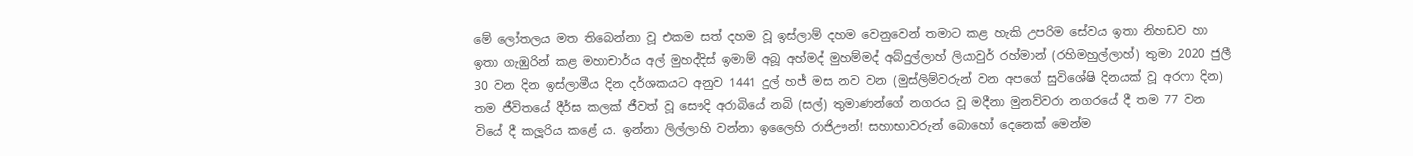මේ ලෝතලය මත තිබෙන්නා වූ එකම සත් දහම වූ ඉස්ලාම් දහම වෙනුවෙන් තමාට කළ හැකි උපරිම සේවය ඉතා නිහඩව හා ඉතා ගැඹුරින් කළ මහාචාර්ය අල් මුහද්දිස් ඉමාම් අබූ අහ්මද් මුහම්මද් අබ්දුල්ලාහ් ලියාවුර් රහ්මාන් (රහිමහුල්ලාහ්) තුමා 2020 ජුලී 30 වන දින ඉස්ලාමීය දින දර්ශකයට අනුව 1441 දුල් හජ් මස නව වන (මුස්ලිම්වරුන් වන අපගේ සුවිශේෂි දිනයක් වූ අරෆා දින) තම ජීවිතයේ දීර්ඝ කලක් ජීවත් වූ සෞදි අරාබියේ නබි (සල්) තුමාණන්ගේ නගරය වූ මදීනා මුනව්වරා නගරයේ දී තම 77 වන වියේ දී කලූරිය කළේ ය. ඉන්නා ලිල්ලාහි වන්නා ඉලෛහි රාජිඌන්! සහාභාවරුන් බොහෝ දෙනෙක් මෙන්ම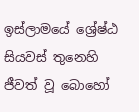ඉස්ලාමයේ ශ්‍රේෂ්ඨ සියවස් තුනෙහි ජීවත් වූ බොහෝ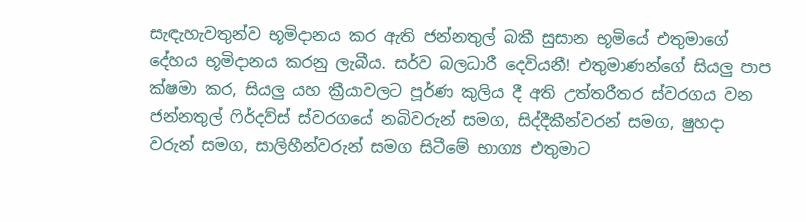සැඳැහැවතුන්ව භූමිදානය කර ඇති ජන්නතුල් බකී සුසාන භූමියේ එතුමාගේ දේහය භූමිදානය කරනු ලැබීය. සර්ව බලධාරී දෙවියනී! එතුමාණන්ගේ සියලු පාප ක්ෂමා කර, සියලු යහ ක්‍රීයාවලට පූර්ණ කුලිය දී අති උත්තරීතර ස්වරගය වන ජන්නතුල් ෆිර්දව්ස් ස්වරගයේ නබිවරුන් සමග, සිද්දීකීන්වරන් සමග, ෂුහදා වරුන් සමග, සාලිහීන්වරුන් සමග සිටීමේ භාග්‍ය එතුමාට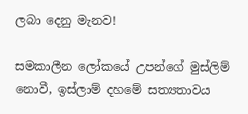ලබා දෙනු මැනව!

සමකාලීන ලෝකයේ උපන්ගේ මුස්ලිම් නොවී, ඉස්ලාම් දහමේ සත්‍යතාවය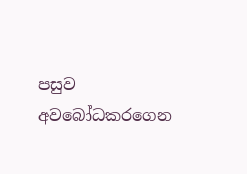පසුව අවබෝධකරගෙන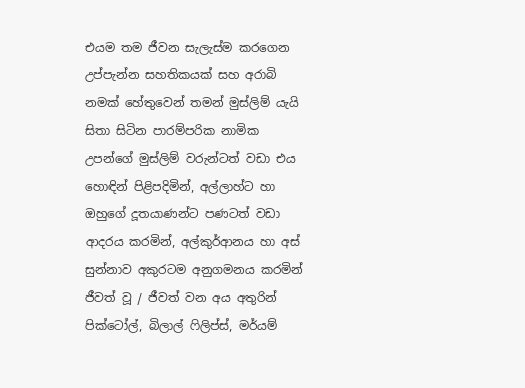එයම තම ජීවන සැලැස්ම කරගෙන උප්පැන්න සහතිකයක් සහ අරාබි නමක් හේතුවෙන් තමන් මුස්ලිම් යැයි සිතා සිටින පාරම්පරික නාමික උපන්ගේ මුස්ලිම් වරුන්ටත් වඩා එය හොඳින් පිළිපදිමින්, අල්ලාහ්ට හා ඔහුගේ දූතයාණන්ට පණටත් වඩා ආදරය කරමින්, අල්කුර්ආනය හා අස් සුන්නාව අකුරටම අනුගමනය කරමින් ජීවත් වූ / ජීවත් වන අය අතුරින් පික්ටෝල්, බිලාල් ෆිලිප්ස්, මර්යම්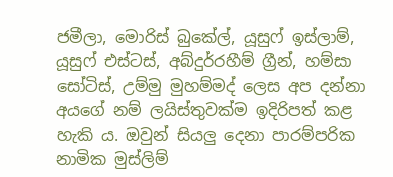ජමීලා, මොරිස් බුකේල්, යූසුෆ් ඉස්ලාම්, යූසුෆ් එස්ටස්, අබ්දුර්රහීම් ග්‍රීන්, හම්සා සෝටිස්, උම්මු මුහම්මද් ලෙස අප දන්නා අයගේ නම් ලයිස්තුවක්ම ඉදිරිපත් කළ හැකි ය. ඔවුන් සියලු දෙනා පාරම්පරික නාමික මුස්ලිම්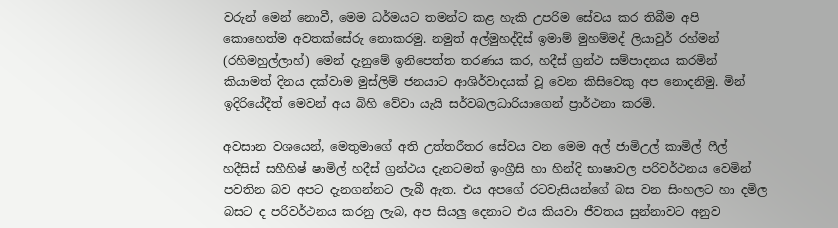වරුන් මෙන් නොවී, මෙම ධර්මයට තමන්ට කළ හැකි උපරිම සේවය කර තිබීම අපි කොහෙත්ම අවතක්සේරු නොකරමු. නමුත් අල්මුහද්දිස් ඉමාම් මුහම්මද් ලියාවුර් රහ්මන් (රහිමහුල්ලාහ්) මෙන් දැනුමේ ඉනිපෙත්ත තරණය කර, හදීස් ග්‍රන්ථ සම්පාදනය කරමින් කියාමත් දිනය දක්වාම මුස්ලිම් ජනයාට ආශිර්වාදයක් වූ වෙන කිසිවෙකු අප නොදනිමු. මින් ඉදිරියේදීත් මෙවන් අය බිහි වේවා යැයි සර්වබලධාරියාගෙන් ප්‍රාර්ථනා කරමි.

අවසාන වශයෙන්, මෙතුමාගේ අති උත්තරීතර සේවය වන මෙම අල් ජාමිඋල් කාමිල් ෆීල් හදීසිස් සහීහිෂ් ෂාමිල් හදීස් ග්‍රන්ථය දැනටමත් ඉංග්‍රීසි හා හින්දි භාෂාවල පරිවර්ථනය වෙමින් පවතින බව අපට දැනගන්නට ලැබී ඇත. එය අපගේ රටවැසියන්ගේ බස වන සිංහලට හා දමිල බසට ද පරිවර්ථනය කරනු ලැබ, අප සියලු දෙනාට එය කියවා ජීවතය සුන්නාවට අනුව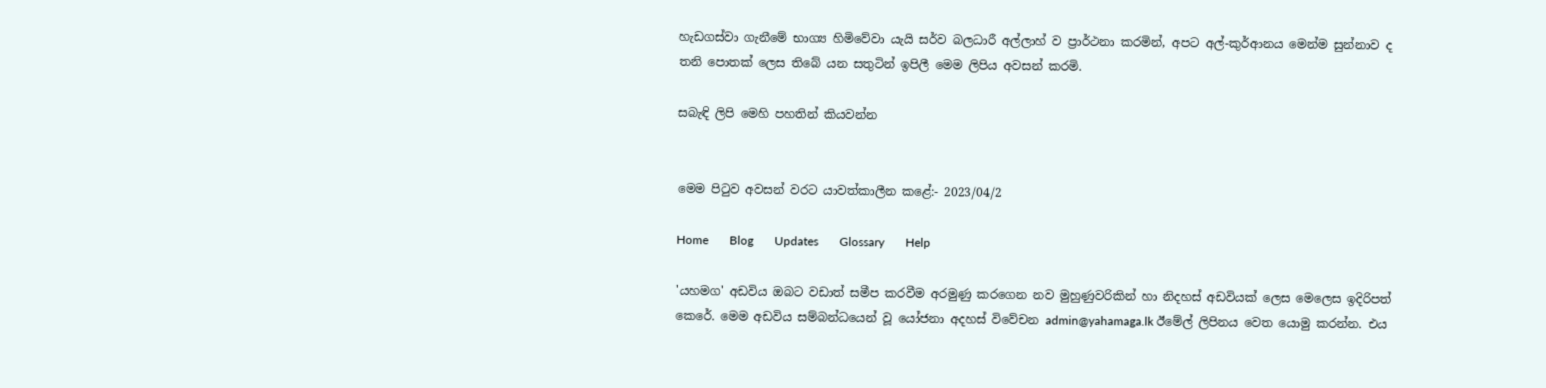හැඩගස්වා ගැනීමේ භාග්‍ය හිමිවේවා යැයි සර්ව බලධාරී අල්ලාහ් ව ප්‍රාර්ථනා කරමින්, අපට අල්-කුර්ආනය මෙන්ම සුන්නාව ද තනි පොතක් ලෙස තිබේ යන සතුටින් ඉපිලී මෙම ලිපිය අවසන් කරමි.

සබැඳි ලිපි මෙහි පහතින් කියවන්න


මෙම පිටුව අවසන් වරට යාවත්කාලීන කළේ:- 2023/04/2

Home       Blog       Updates       Glossary       Help

'යහමග' අඩවිය ඔබට වඩාත් සමීප කරවීම අරමුණු කරගෙන නව මුහුණුවරිකින් හා නිදහස් අඩවියක් ලෙස මෙලෙස ඉදිරිපත් කෙරේ. මෙම අඩවිය සම්බන්ධයෙන් වූ යෝජනා අදහස් විවේචන admin@yahamaga.lk ඊමේල් ලිපිනය වෙත යොමු කරන්න. එය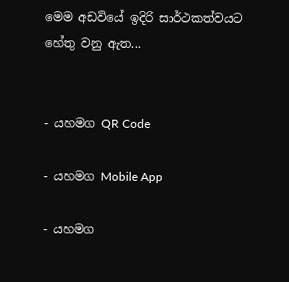මෙම අඩවියේ ඉදිරි සාර්ථකත්වයට හේතු වනු ඇත...


- යහමග QR Code

- යහමග Mobile App

- යහමග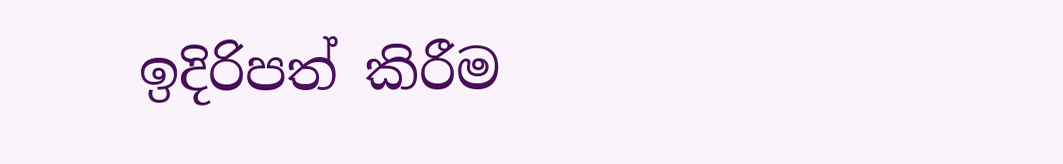ඉදිරිපත් කිරීම